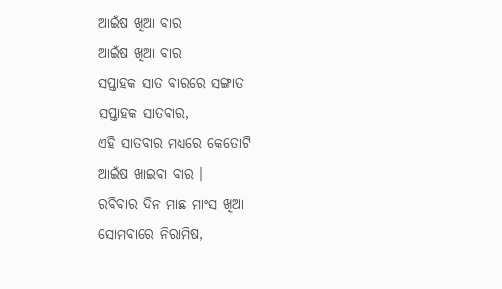ଆଇଁଷ ଖିଆ ବାର
ଆଇଁଷ ଖିଆ ବାର
ସପ୍ତାହକ ସାତ ବାରରେ ସଙ୍ଗାତ
ସପ୍ତାହକ ସାତବାର,
ଏହି ସାତବାର ମଧ୍ୟରେ କେତୋଟି
ଆଇଁଷ ଖାଇବା ବାର ।
ରବିବାର ଦିନ ମାଛ ମାଂସ ଖିଆ
ସୋମବାରେ ନିରାମିଷ,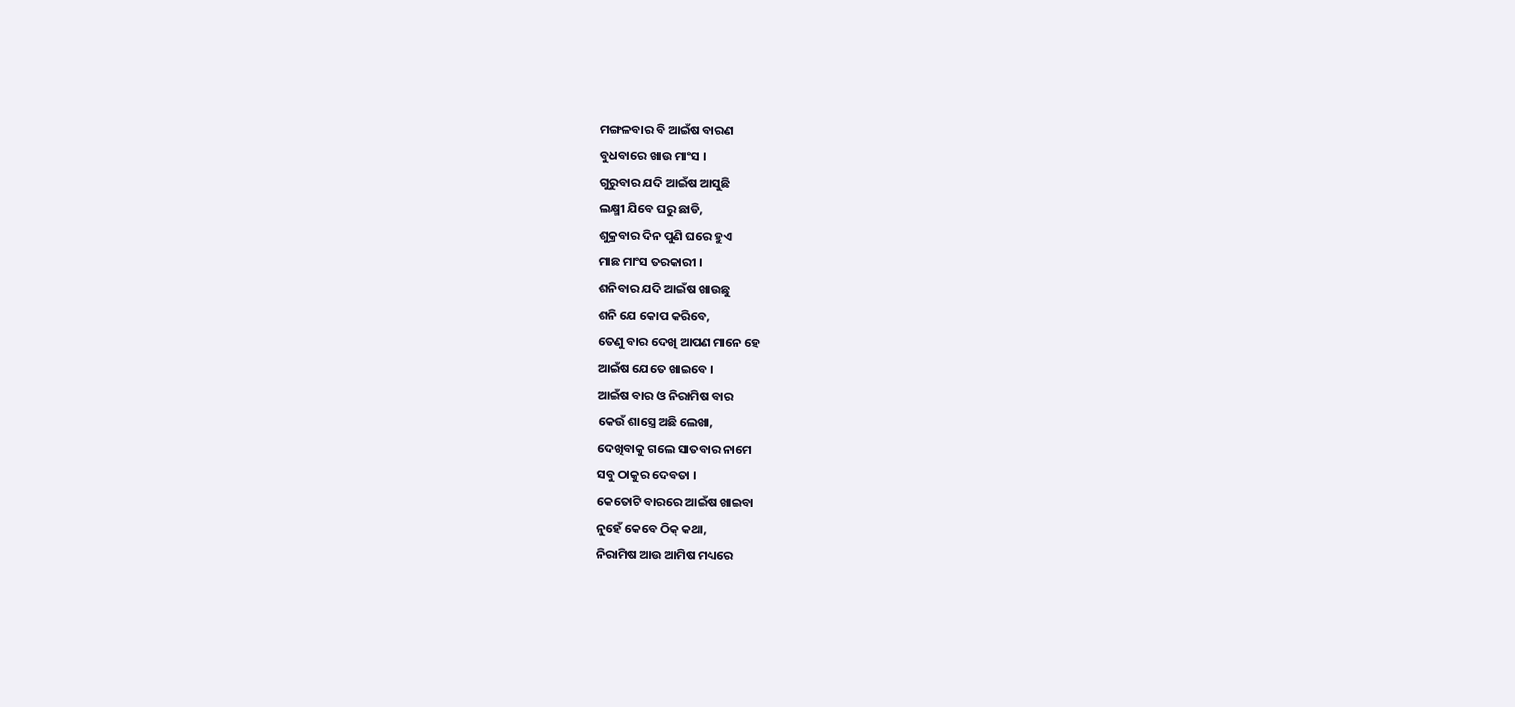ମଙ୍ଗଳବାର ବି ଆଇଁଷ ବାରଣ
ବୁଧବାରେ ଖାଉ ମାଂସ ।
ଗୁରୁବାର ଯଦି ଆଇଁଷ ଆସୁଛି
ଲକ୍ଷ୍ମୀ ଯିବେ ଘରୁ ଛାଡି,
ଶୁକ୍ରବାର ଦିନ ପୁଣି ଘରେ ହୁଏ
ମାଛ ମାଂସ ତରକାରୀ ।
ଶନିବାର ଯଦି ଆଇଁଷ ଖାଉଛୁ
ଶନି ଯେ କୋପ କରିବେ,
ତେଣୁ ବାର ଦେଖି ଆପଣ ମାନେ ହେ
ଆଇଁଷ ଯେତେ ଖାଇବେ ।
ଆଇଁଷ ବାର ଓ ନିରାମିଷ ବାର
କେଉଁ ଶାସ୍ତ୍ରେ ଅଛି ଲେଖା,
ଦେଖିବାକୁ ଗଲେ ସାତବାର ନାମେ
ସବୁ ଠାକୁର ଦେବତା ।
କେତୋଟି ବାରରେ ଆଇଁଷ ଖାଇବା
ନୁହେଁ କେବେ ଠିକ୍ କଥା,
ନିରାମିଷ ଆଉ ଆମିଷ ମଧ୍ୟରେ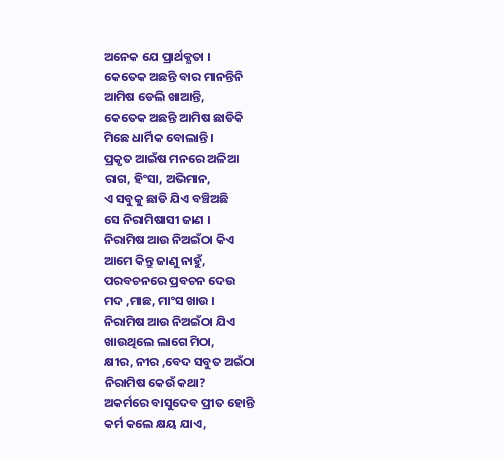ଅନେକ ଯେ ପ୍ରାର୍ଥକ୍ଯତା ।
କେତେକ ଅଛନ୍ତି ବାର ମାନନ୍ତିନି
ଆମିଷ ଡେଲି ଖାଆନ୍ତି,
କେତେକ ଅଛନ୍ତି ଆମିଷ ଛାଡିକି
ମିଛେ ଧାର୍ମିକ ବୋଲାନ୍ତି ।
ପ୍ରକୃତ ଆଇଁଷ ମନରେ ଅଳିଆ
ରାଗ, ହିଂସା, ଅଭିମାନ,
ଏ ସବୁକୁ ଛାଡି ଯିଏ ବଞ୍ଚିଅଛି
ସେ ନିରାମିଷାସୀ ଜାଣ ।
ନିରାମିଷ ଆଉ ନିଅଇଁଠା କିଏ
ଆମେ କିନ୍ତୁ ଜାଣୁ ନାହୁଁ,
ପରବଚନରେ ପ୍ରବଚନ ଦେଉ
ମଦ ,ମାଛ, ମାଂସ ଖାଉ ।
ନିରାମିଷ ଆଉ ନିଅଇଁଠା ଯିଏ
ଖାଉଥିଲେ ଲାଗେ ମିଠା,
କ୍ଷୀର, ନୀର ,ବେଦ ସବୁତ ଅଇଁଠା
ନିରାମିଷ କେଉଁ କଥା?
ଅକର୍ମରେ ବାସୁଦେବ ପ୍ରୀତ ହୋନ୍ତି
କର୍ମ କଲେ କ୍ଷୟ ଯାଏ,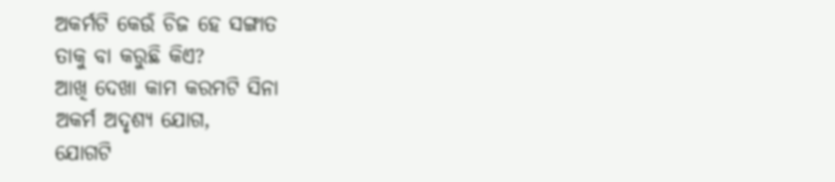ଅକର୍ମଟି କେଉଁ ଚିଜ ହେ ସଙ୍ଗାତ
ତାକୁ ବା କରୁଛି କିଏ?
ଆଖି ଦେଖା କାମ କରମଟି ସିନା
ଅକର୍ମ ଅଦୃଶ୍ୟ ଯୋଗ,
ଯୋଗଟି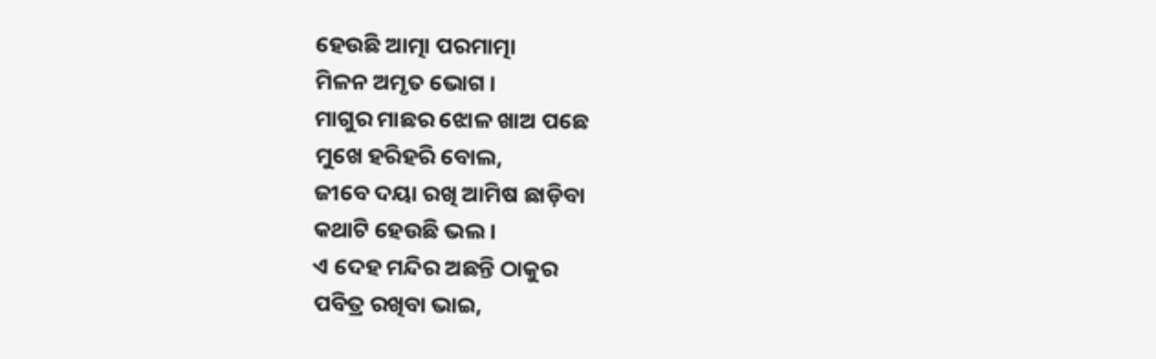ହେଉଛି ଆତ୍ମା ପରମାତ୍ମା
ମିଳନ ଅମୃତ ଭୋଗ ।
ମାଗୁର ମାଛର ଝୋଳ ଖାଅ ପଛେ
ମୁଖେ ହରିହରି ବୋଲ,
ଜୀବେ ଦୟା ରଖି ଆମିଷ ଛାଡ଼ିବା
କଥାଟି ହେଉଛି ଭଲ ।
ଏ ଦେହ ମନ୍ଦିର ଅଛନ୍ତି ଠାକୁର
ପବିତ୍ର ରଖିବା ଭାଇ,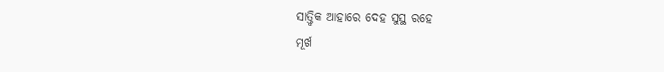ସାତ୍ତ୍ୱିକ ଆହାରେ ଦେହ ସୁସ୍ଥ ରହେ
ମୂର୍ଖ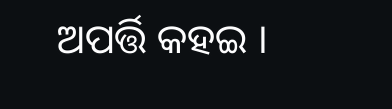ଅପର୍ତ୍ତି କହଇ ।